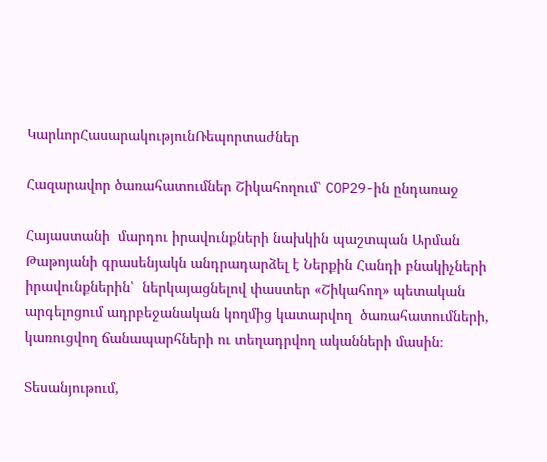ԿարևորՀասարակությունՌեպորտաժներ

Հազարավոր ծառահատումներ Շիկահողում՝ COP29-ին ընդառաջ

Հայաստանի  մարդու իրավունքների նախկին պաշտպան Արման Թաթոյանի գրասենյակն անդրադարձել է Ներքին Հանդի բնակիչների իրավունքներին՝  ներկայացնելով փաստեր «Շիկահող» պետական արգելոցում ադրբեջանական կողմից կատարվող  ծառահատումների, կառուցվող ճանապարհների ու տեղադրվող ականների մասին։

Տեսանյութում,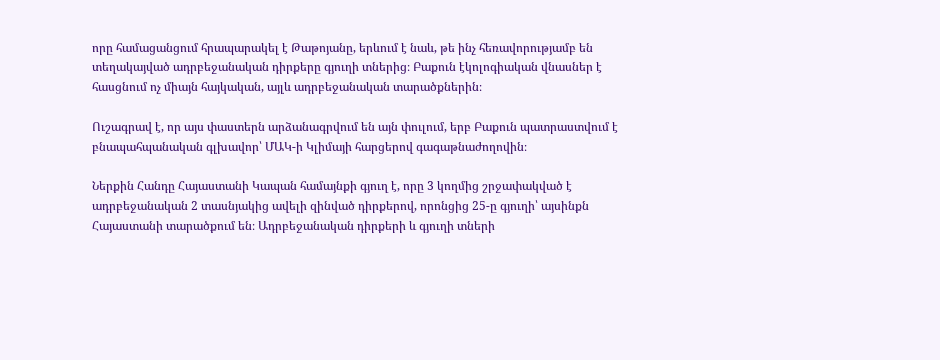որը համացանցում հրապարակել է Թաթոյանը, երևում է նաև, թե ինչ հեռավորությամբ են տեղակայված ադրբեջանական դիրքերը գյուղի տներից։ Բաքուն էկոլոգիական վնասներ է հասցնում ոչ միայն հայկական, այլև ադրբեջանական տարածքներին։

Ուշագրավ է, որ այս փաստերն արձանագրվում են այն փուլում, երբ Բաքուն պատրաստվում է բնապահպանական գլխավոր՝ ՄԱԿ-ի Կլիմայի հարցերով գագաթնաժողովին։

Ներքին Հանդը Հայաստանի Կապան համայնքի գյուղ է, որը 3 կողմից շրջափակված է ադրբեջանական 2 տասնյակից ավելի զինված դիրքերով, որոնցից 25-ը գյուղի՝ այսինքն Հայաստանի տարածքում են։ Ադրբեջանական դիրքերի և գյուղի տների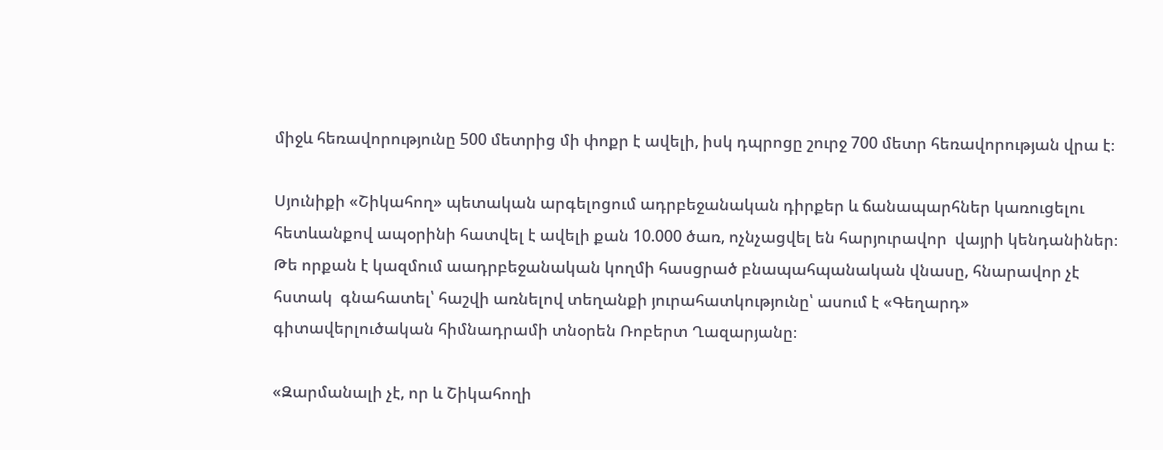միջև հեռավորությունը 500 մետրից մի փոքր է ավելի, իսկ դպրոցը շուրջ 700 մետր հեռավորության վրա է։

Սյունիքի «Շիկահող» պետական արգելոցում ադրբեջանական դիրքեր և ճանապարհներ կառուցելու հետևանքով ապօրինի հատվել է ավելի քան 10.000 ծառ, ոչնչացվել են հարյուրավոր  վայրի կենդանիներ։ Թե որքան է կազմում աադրբեջանական կողմի հասցրած բնապահպանական վնասը, հնարավոր չէ հստակ  գնահատել՝ հաշվի առնելով տեղանքի յուրահատկությունը՝ ասում է «Գեղարդ» գիտավերլուծական հիմնադրամի տնօրեն Ռոբերտ Ղազարյանը։

«Զարմանալի չէ, որ և Շիկահողի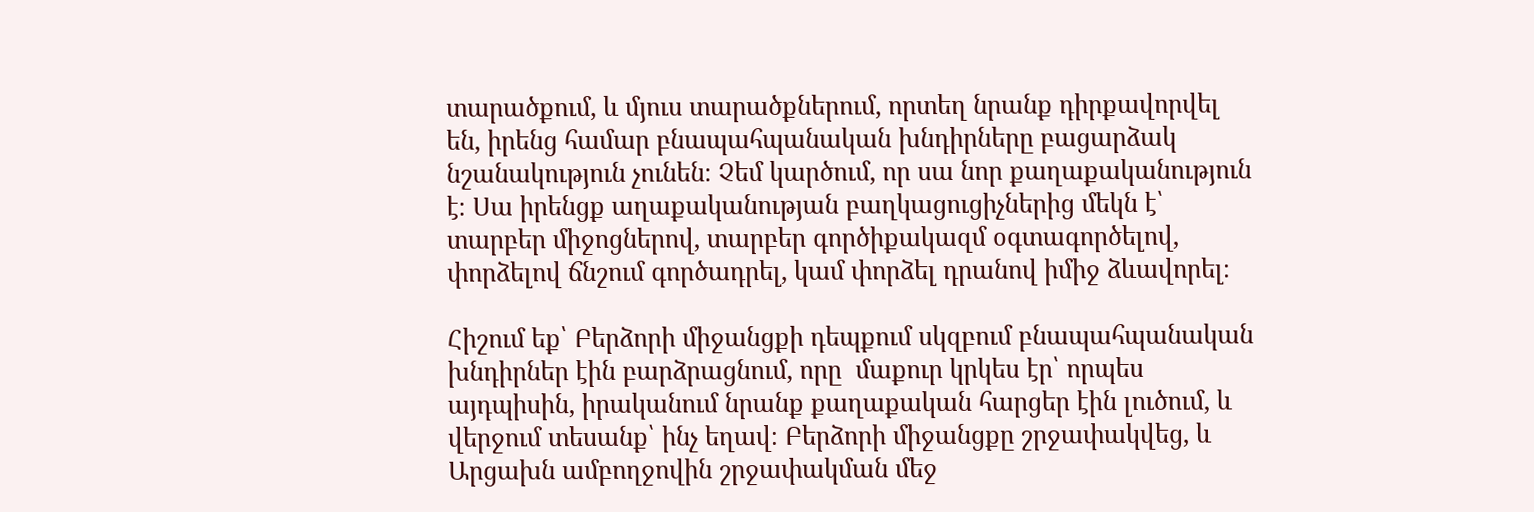տարածքում, և մյուս տարածքներում, որտեղ նրանք դիրքավորվել են, իրենց համար բնապահպանական խնդիրները բացարձակ նշանակություն չունեն։ Չեմ կարծում, որ սա նոր քաղաքականություն է։ Սա իրենցք աղաքականության բաղկացուցիչներից մեկն է՝ տարբեր միջոցներով, տարբեր գործիքակազմ օգտագործելով, փորձելով ճնշում գործադրել, կամ փորձել դրանով իմիջ ձևավորել։

Հիշում եք՝ Բերձորի միջանցքի դեպքում սկզբում բնապահպանական խնդիրներ էին բարձրացնում, որը  մաքուր կրկես էր՝ որպես այդպիսին, իրականում նրանք քաղաքական հարցեր էին լուծում, և վերջում տեսանք՝ ինչ եղավ։ Բերձորի միջանցքը շրջափակվեց, և Արցախն ամբողջովին շրջափակման մեջ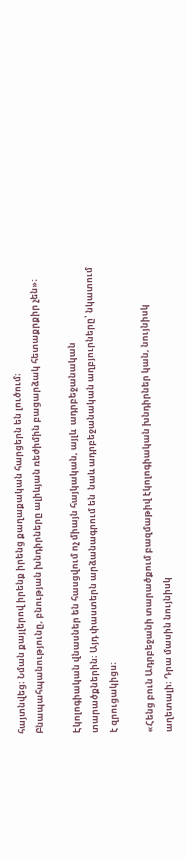հայտնվեց։ Նման քայլերով իրենք իրենց քաղաքական հարցերն են լուծում։ Բնապահպանությունը, բնության խնդիրները ալիևյան ռեժիմին բացարձակ հետաքրքիր չեն»։

Էկոլոգիական վնասներ են հասցվում ոչ միայն հայկական, այլև  ադրբեջանական տարածքներին։ Այդ փաստերն արձանագրում են  նաև ադրբեջանական աղբյուրները՝ նկատում է զրուցակիցս։

«Հենց բուն Ադրբեջանի տարածքում բազմաթիվ էկոլոգիական խնդիրներ կան, նույնիսկ աղետալի։ Դրա մասին նույնիսկ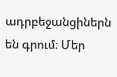ադրբեջանցիներն են գրում։ Մեր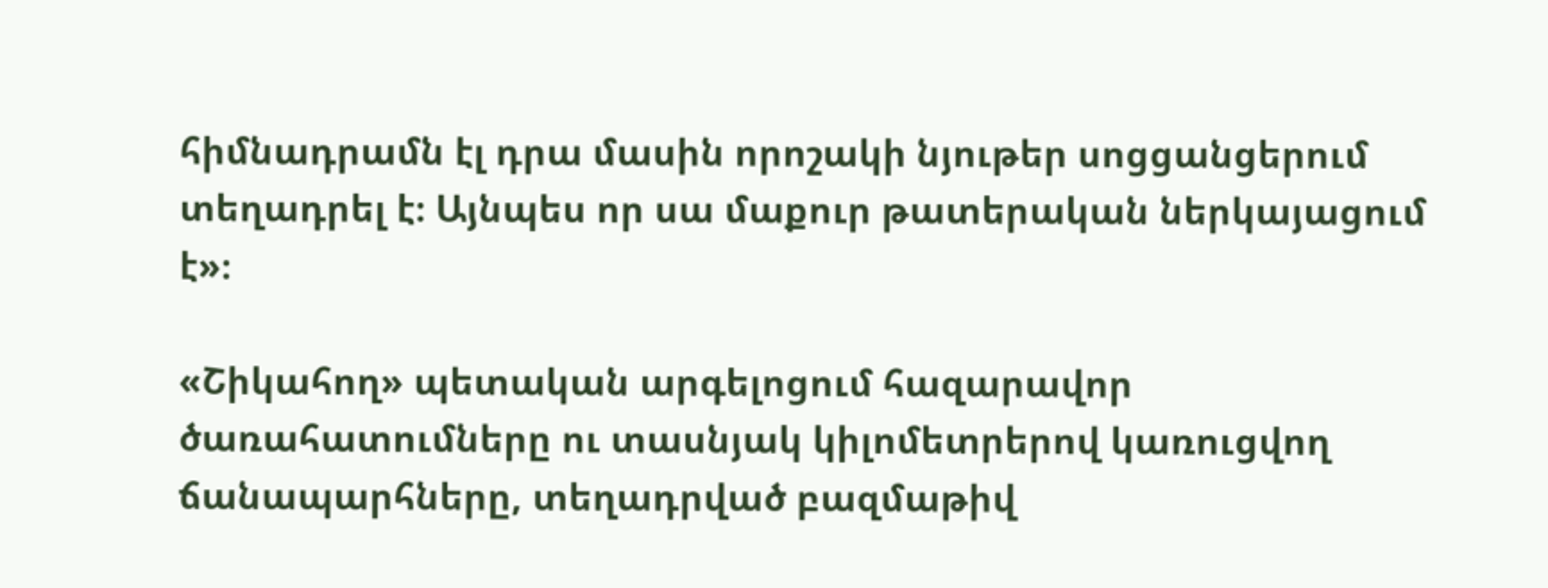հիմնադրամն էլ դրա մասին որոշակի նյութեր սոցցանցերում տեղադրել է։ Այնպես որ սա մաքուր թատերական ներկայացում է»։

«Շիկահող» պետական արգելոցում հազարավոր ծառահատումները ու տասնյակ կիլոմետրերով կառուցվող ճանապարհները, տեղադրված բազմաթիվ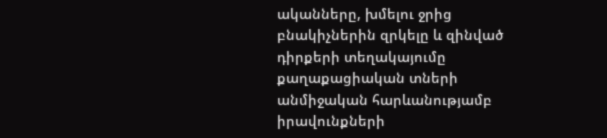ականները, խմելու ջրից բնակիչներին զրկելը և զինված դիրքերի տեղակայումը քաղաքացիական տների անմիջական հարևանությամբ իրավունքների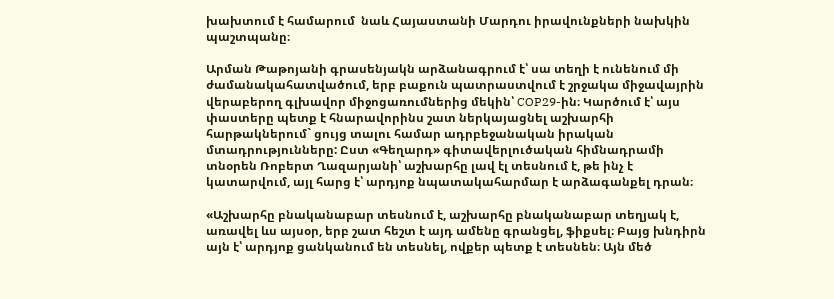խախտում է համարում  նաև Հայաստանի Մարդու իրավունքների նախկին պաշտպանը։

Արման Թաթոյանի գրասենյակն արձանագրում է՝ սա տեղի է ունենում մի ժամանակահատվածում, երբ բաքուն պատրաստվում է շրջակա միջավայրին վերաբերող գլխավոր միջոցառումներից մեկին՝ COP29-ին։ Կարծում է՝ այս փաստերը պետք է հնարավորինս շատ ներկայացնել աշխարհի հարթակներում` ցույց տալու համար ադրբեջանական իրական մտադրությունները: Ըստ «Գեղարդ» գիտավերլուծական հիմնադրամի տնօրեն Ռոբերտ Ղազարյանի՝ աշխարհը լավ էլ տեսնում է, թե ինչ է կատարվում, այլ հարց է՝ արդյոք նպատակահարմար է արձագանքել դրան։

«Աշխարհը բնականաբար տեսնում է, աշխարհը բնականաբար տեղյակ է, առավել ևս այսօր, երբ շատ հեշտ է այդ ամենը գրանցել, ֆիքսել։ Բայց խնդիրն այն է՝ արդյոք ցանկանում են տեսնել, ովքեր պետք է տեսնեն։ Այն մեծ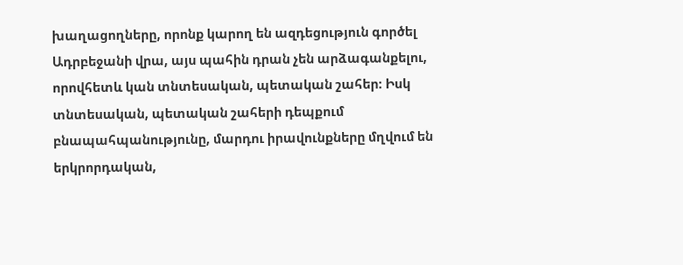խաղացողները, որոնք կարող են ազդեցություն գործել Ադրբեջանի վրա, այս պահին դրան չեն արձագանքելու, որովհետև կան տնտեսական, պետական շահեր։ Իսկ տնտեսական, պետական շահերի դեպքում բնապահպանությունը, մարդու իրավունքները մղվում են երկրորդական,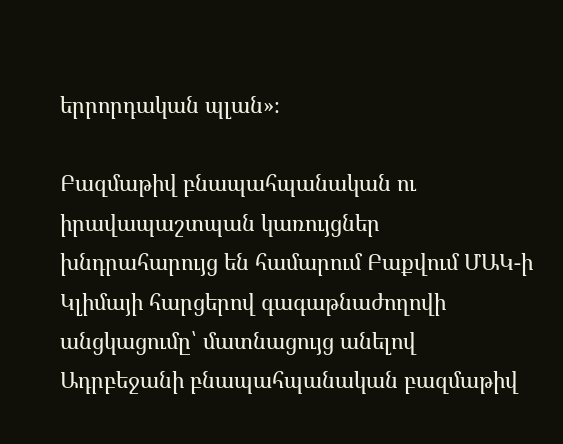երրորդական պլան»։

Բազմաթիվ բնապահպանական ու  իրավապաշտպան կառույցներ խնդրահարույց են համարում Բաքվում ՄԱԿ-ի Կլիմայի հարցերով գագաթնաժողովի անցկացումը՝ մատնացույց անելով Ադրբեջանի բնապահպանական բազմաթիվ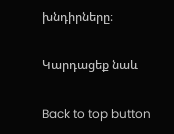խնդիրները։

Կարդացեք նաև

Back to top button